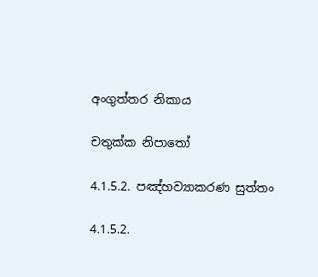අංගුත්තර නිකාය

චතුක්ක නිපාතෝ

4.1.5.2. පඤ්හව්‍යාකරණ සුත්තං

4.1.5.2.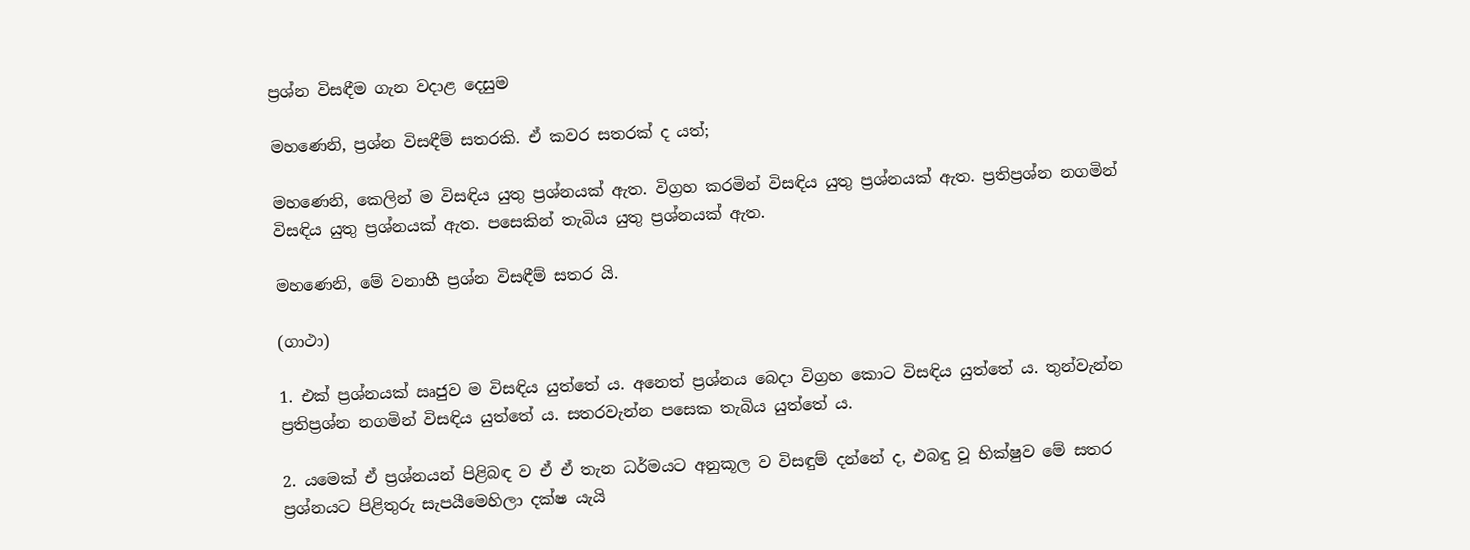ප්‍රශ්න විසඳීම ගැන වදාළ දෙසුම

මහණෙනි, ප්‍රශ්න විසඳීම් සතරකි. ඒ කවර සතරක් ද යත්;

මහණෙනි, කෙලින් ම විසඳිය යුතු ප්‍රශ්නයක් ඇත. විග්‍රහ කරමින් විසඳිය යුතු ප්‍රශ්නයක් ඇත. ප්‍රතිප්‍රශ්න නගමින් විසඳිය යුතු ප්‍රශ්නයක් ඇත. පසෙකින් තැබිය යුතු ප්‍රශ්නයක් ඇත.

මහණෙනි, මේ වනාහී ප්‍රශ්න විසඳීම් සතර යි.

(ගාථා)

1. එක් ප්‍රශ්නයක් ඍජුව ම විසඳිය යුත්තේ ය. අනෙත් ප්‍රශ්නය බෙදා විග්‍රහ කොට විසඳිය යුත්තේ ය. තුන්වැන්න ප්‍රතිප්‍රශ්න නගමින් විසඳිය යුත්තේ ය. සතරවැන්න පසෙක තැබිය යුත්තේ ය.

2. යමෙක් ඒ ප්‍රශ්නයන් පිළිබඳ ව ඒ ඒ තැන ධර්මයට අනුකූල ව විසඳුම් දන්නේ ද, එබඳු වූ භික්ෂුව මේ සතර ප්‍රශ්නයට පිළිතුරු සැපයීමෙහිලා දක්ෂ යැයි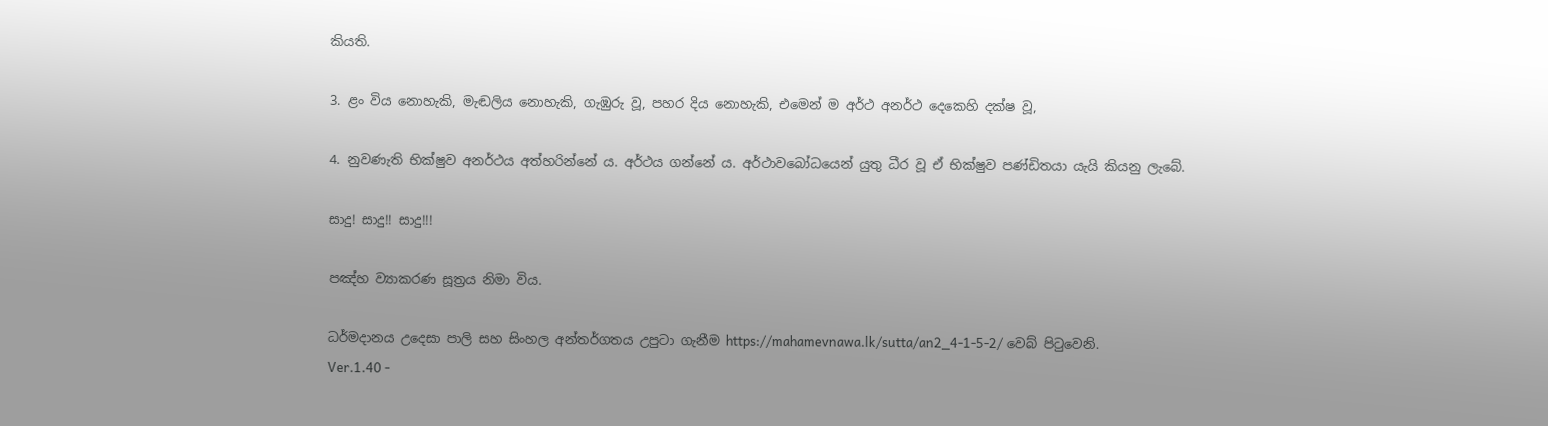කියති.

3. ළං විය නොහැකි, මැඬලිය නොහැකි, ගැඹුරු වූ, පහර දිය නොහැකි, එමෙන් ම අර්ථ අනර්ථ දෙකෙහි දක්ෂ වූ,

4. නුවණැති භික්ෂුව අනර්ථය අත්හරින්නේ ය. අර්ථය ගන්නේ ය. අර්ථාවබෝධයෙන් යුතු ධීර වූ ඒ භික්ෂුව පණ්ඩිතයා යැයි කියනු ලැබේ.

සාදු! සාදු!! සාදු!!!

පඤ්හ ව්‍යාකරණ සූත්‍රය නිමා විය.

ධර්මදානය උදෙසා පාලි සහ සිංහල අන්තර්ගතය උපුටා ගැනීම https://mahamevnawa.lk/sutta/an2_4-1-5-2/ වෙබ් පිටුවෙනි.
Ver.1.40 -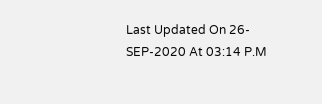Last Updated On 26-SEP-2020 At 03:14 P.M